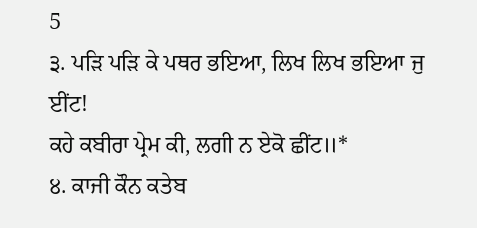5
੩. ਪੜਿ ਪੜਿ ਕੇ ਪਥਰ ਭਇਆ, ਲਿਖ ਲਿਖ ਭਇਆ ਜੁ ਈਂਟ!
ਕਹੇ ਕਬੀਰਾ ਪ੍ਰੇਮ ਕੀ, ਲਗੀ ਨ ਏਕੋ ਛੀਂਟ॥*
੪. ਕਾਜੀ ਕੌਨ ਕਤੇਬ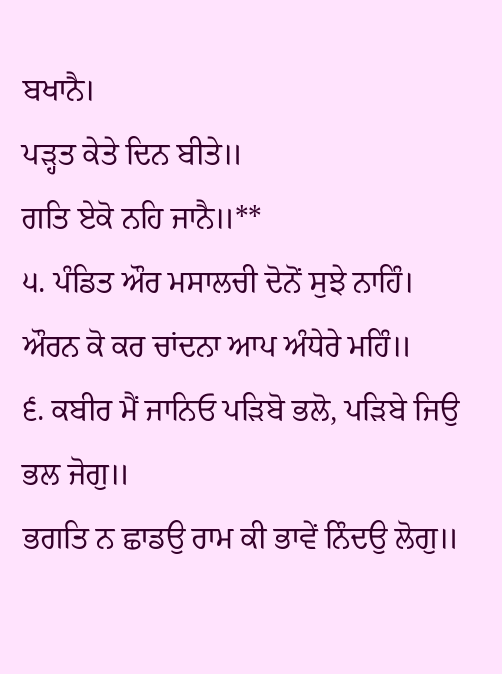ਬਖਾਨੈ।
ਪੜ੍ਹਤ ਕੇਤੇ ਦਿਨ ਬੀਤੇ॥
ਗਤਿ ਏਕੋ ਨਹਿ ਜਾਨੈ॥**
੫. ਪੰਡਿਤ ਔਰ ਮਸਾਲਚੀ ਦੋਨੋਂ ਸੁਝੇ ਨਾਹਿੰ।
ਔਰਨ ਕੋ ਕਰ ਚਾਂਦਨਾ ਆਪ ਅੰਧੇਰੇ ਮਹਿੰ॥
੬. ਕਬੀਰ ਮੈਂ ਜਾਨਿਓ ਪੜਿਬੋ ਭਲੋ, ਪੜਿਬੇ ਜਿਉ ਭਲ ਜੋਗੁ॥
ਭਗਤਿ ਨ ਛਾਡਉ ਰਾਮ ਕੀ ਭਾਵੇਂ ਨਿੰਦਉ ਲੋਗੁ॥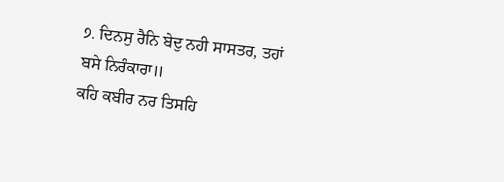੭. ਦਿਨਸੁ ਰੈਨਿ ਬੇਦੁ ਨਹੀ ਸਾਸਤਰ, ਤਹਾਂ ਬਸੇ ਨਿਰੰਕਾਰਾ॥
ਕਹਿ ਕਬੀਰ ਨਰ ਤਿਸਹਿ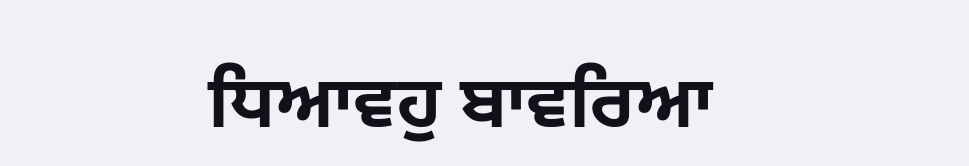ਧਿਆਵਹੁ ਬਾਵਰਿਆ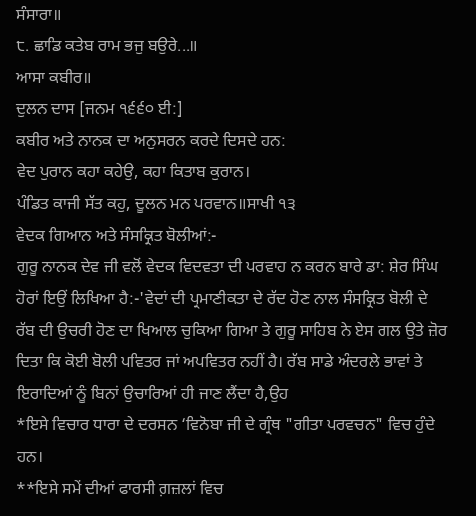ਸੰਸਾਰਾ॥
੮. ਛਾਡਿ ਕਤੇਬ ਰਾਮ ਭਜੁ ਬਉਰੇ...॥
ਆਸਾ ਕਬੀਰ॥
ਦੁਲਨ ਦਾਸ [ਜਨਮ ੧੬੬੦ ਈ:]
ਕਬੀਰ ਅਤੇ ਨਾਨਕ ਦਾ ਅਨੁਸਰਨ ਕਰਦੇ ਦਿਸਦੇ ਹਨ:
ਵੇਦ ਪੁਰਾਨ ਕਹਾ ਕਹੇਉ, ਕਹਾ ਕਿਤਾਬ ਕੁਰਾਨ।
ਪੰਡਿਤ ਕਾਜੀ ਸੱਤ ਕਹੁ, ਦੂਲਨ ਮਨ ਪਰਵਾਨ॥ਸਾਖੀ ੧੩
ਵੇਦਕ ਗਿਆਨ ਅਤੇ ਸੰਸਕ੍ਰਿਤ ਬੋਲੀਆਂ:-
ਗੁਰੂ ਨਾਨਕ ਦੇਵ ਜੀ ਵਲੋਂ ਵੇਦਕ ਵਿਦਵਤਾ ਦੀ ਪਰਵਾਹ ਨ ਕਰਨ ਬਾਰੇ ਡਾ: ਸ਼ੇਰ ਸਿੰਘ ਹੋਰਾਂ ਇਉਂ ਲਿਖਿਆ ਹੈ:-'ਵੇਦਾਂ ਦੀ ਪ੍ਰਮਾਣੀਕਤਾ ਦੇ ਰੱਦ ਹੋਣ ਨਾਲ ਸੰਸਕ੍ਰਿਤ ਬੋਲੀ ਦੇ ਰੱਬ ਦੀ ਉਚਰੀ ਹੋਣ ਦਾ ਖਿਆਲ ਚੁਕਿਆ ਗਿਆ ਤੇ ਗੁਰੂ ਸਾਹਿਬ ਨੇ ਏਸ ਗਲ ਉਤੇ ਜ਼ੋਰ ਦਿਤਾ ਕਿ ਕੋਈ ਬੋਲੀ ਪਵਿਤਰ ਜਾਂ ਅਪਵਿਤਰ ਨਹੀਂ ਹੈ। ਰੱਬ ਸਾਡੇ ਅੰਦਰਲੇ ਭਾਵਾਂ ਤੇ ਇਰਾਦਿਆਂ ਨੂੰ ਬਿਨਾਂ ਉਚਾਰਿਆਂ ਹੀ ਜਾਣ ਲੈਂਦਾ ਹੈ,ਉਹ
*ਇਸੇ ਵਿਚਾਰ ਧਾਰਾ ਦੇ ਦਰਸਨ ‘ਵਿਨੋਬਾ ਜੀ ਦੇ ਗ੍ਰੰਥ "ਗੀਤਾ ਪਰਵਚਨ" ਵਿਚ ਹੁੰਦੇ ਹਨ।
**ਇਸੇ ਸਮੇਂ ਦੀਆਂ ਫਾਰਸੀ ਗ਼ਜ਼ਲਾਂ ਵਿਚ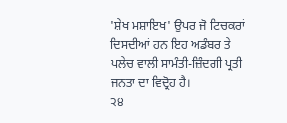'ਸ਼ੇਖ ਮਸ਼ਾਇਖ' ਉਪਰ ਜੋ ਟਿਚਕਰਾਂ ਦਿਸਦੀਆਂ ਹਨ ਇਹ ਅਡੰਬਰ ਤੇ ਪਲੇਚ ਵਾਲੀ ਸਾਮੰਤੀ-ਜ਼ਿੰਦਗੀ ਪ੍ਰਤੀ ਜਨਤਾ ਦਾ ਵਿਦ੍ਰੋਹ ਹੈ।
੨੪